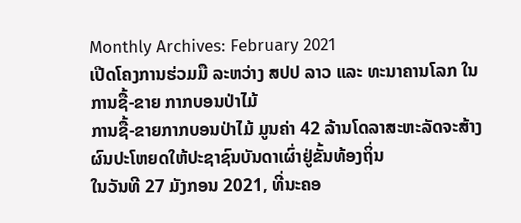Monthly Archives: February 2021
ເປີດໂຄງການຮ່ວມມື ລະຫວ່າງ ສປປ ລາວ ແລະ ທະນາຄານໂລກ ໃນການຊື້-ຂາຍ ກາກບອນປ່າໄມ້
ການຊື້-ຂາຍກາກບອນປ່າໄມ້ ມູນຄ່າ 42 ລ້ານໂດລາສະຫະລັດຈະສ້າງຜົນປະໂຫຍດໃຫ້ປະຊາຊົນບັນດາເຜົ່າຢູ່ຂັ້ນທ້ອງຖິ່ນ
ໃນວັນທີ 27 ມັງກອນ 2021, ທີ່ນະຄອ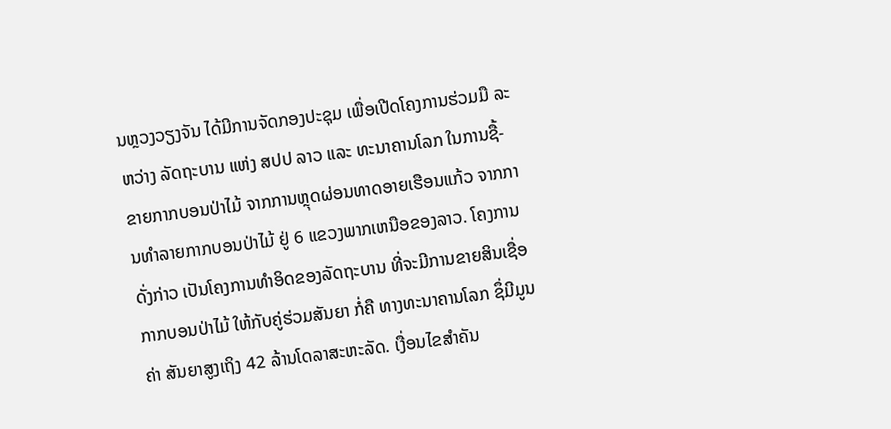ນຫຼວງວຽງຈັນ ໄດ້ມີການຈັດກອງປະຊຸມ ເພື່ອເປີດໂຄງການຮ່ວມມື ລະຫວ່າງ ລັດຖະບານ ແຫ່ງ ສປປ ລາວ ແລະ ທະນາຄານໂລກ ໃນການຊື້-ຂາຍກາກບອນປ່າໄມ້ ຈາກການຫຼຸດຜ່ອນທາດອາຍເຮືອນແກ້ວ ຈາກການທໍາລາຍກາກບອນປ່າໄມ້ ຢູ່ 6 ແຂວງພາກເຫນືອຂອງລາວ. ໂຄງການດັ່ງກ່າວ ເປັນໂຄງການທໍາອິດຂອງລັດຖະບານ ທີ່ຈະມີການຂາຍສິນເຊື່ອກາກບອນປ່າໄມ້ ໃຫ້ກັບຄູ່ຮ່ວມສັນຍາ ກໍ່ຄື ທາງທະນາຄານໂລກ ຊຶ່ມີມູນຄ່າ ສັນຍາສູງເຖິງ 42 ລ້ານໂດລາສະຫະລັດ. ເງື່ອນໄຂສໍາຄັນ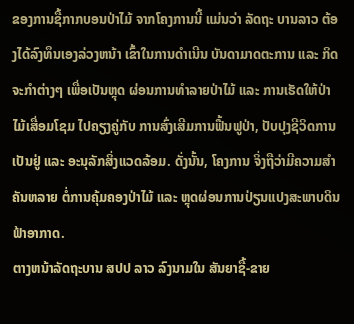ຂອງການຊື້ກາກບອນປ່າໄມ້ ຈາກໂຄງການນີ້ ແມ່ນວ່າ ລັດຖະ ບານລາວ ຕ້ອງໄດ້ລົງທຶນເອງລ່ວງຫນ້າ ເຂົ້າໃນການດໍາເນີນ ບັນດາມາດຕະການ ແລະ ກິດຈະກໍາຕ່າງໆ ເພື່ອເປັນຫຼຸດ ຜ່ອນການທໍາລາຍປ່າໄມ້ ແລະ ການເຮັດໃຫ້ປ່າໄມ້ເສື່ອມໂຊມ ໄປຄຽງຄູ່ກັບ ການສົ່ງເສີມການຟື້ນຟູປ່າ, ປັບປຸງຊີວິດການເປັນຢູ່ ແລະ ອະນຸລັກສິ່ງແວດລ້ອມ. ດັ່ງນັ້ນ, ໂຄງການ ຈິ່ງຖືວ່າມີຄວາມສໍາຄັນຫລາຍ ຕໍ່ການຄຸ້ມຄອງປ່າໄມ້ ແລະ ຫຼຸດຜ່ອນການປ່ຽນແປງສະພາບດິນຟ້າອາກາດ.
ຕາງຫນ້າລັດຖະບານ ສປປ ລາວ ລົງນາມໃນ ສັນຍາຊື້-ຂາຍ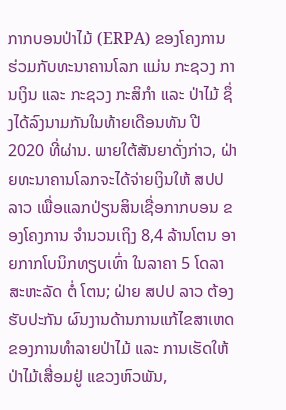ກາກບອນປ່າໄມ້ (ERPA) ຂອງໂຄງການ ຮ່ວມກັບທະນາຄານໂລກ ແມ່ນ ກະຊວງ ການເງິນ ແລະ ກະຊວງ ກະສິກໍາ ແລະ ປ່າໄມ້ ຊຶ່ງໄດ້ລົງນາມກັນໃນທ້າຍເດືອນທັນ ປີ 2020 ທີ່ຜ່ານ. ພາຍໃຕ້ສັນຍາດັ່ງກ່າວ, ຝ່າຍທະນາຄານໂລກຈະໄດ້ຈ່າຍເງິນໃຫ້ ສປປ ລາວ ເພື່ອແລກປ່ຽນສິນເຊື່ອກາກບອນ ຂອງໂຄງການ ຈໍານວນເຖິງ 8,4 ລ້ານໂຕນ ອາຍກາກໂບນິກທຽບເທົ່າ ໃນລາຄາ 5 ໂດລາສະຫະລັດ ຕໍ່ ໂຕນ; ຝ່າຍ ສປປ ລາວ ຕ້ອງຮັບປະກັນ ຜົນງານດ້ານການແກ້ໄຂສາເຫດຂອງການທໍາລາຍປ່າໄມ້ ແລະ ການເຮັດໃຫ້ປ່າໄມ້ເສື່ອມຢູ່ ແຂວງຫົວພັນ,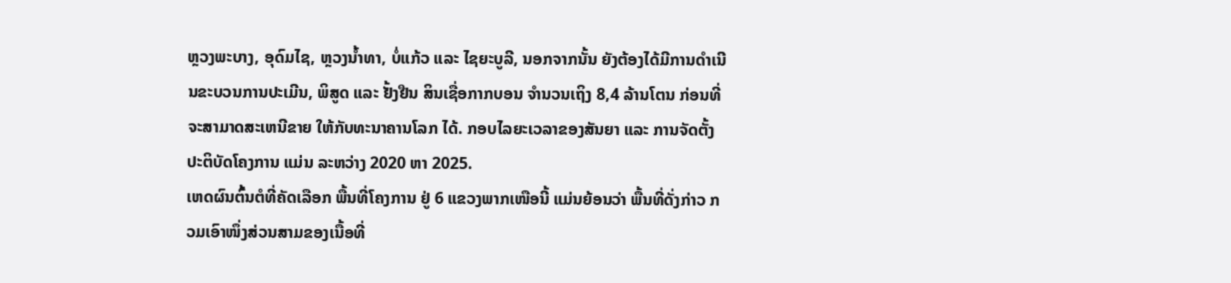ຫຼວງພະບາງ, ອຸດົມໄຊ, ຫຼວງນໍ້າທາ, ບໍ່ແກ້ວ ແລະ ໄຊຍະບູລີ, ນອກຈາກນັ້ນ ຍັງຕ້ອງໄດ້ມີການດໍາເນີນຂະບວນການປະເມີນ, ພິສູດ ແລະ ຢັ້ງຢືນ ສິນເຊື່ອກາກບອນ ຈໍານວນເຖິງ 8,4 ລ້ານໂຕນ ກ່ອນທີ່ຈະສາມາດສະເຫນີຂາຍ ໃຫ້ກັບທະນາຄານໂລກ ໄດ້. ກອບໄລຍະເວລາຂອງສັນຍາ ແລະ ການຈັດຕັ້ງປະຕິບັດໂຄງການ ແມ່ນ ລະຫວ່າງ 2020 ຫາ 2025.
ເຫດຜົນຕົ້ນຕໍທີ່ຄັດເລືອກ ພື້ນທີ່ໂຄງການ ຢູ່ 6 ແຂວງພາກເໜືອນີ້ ແມ່ນຍ້ອນວ່າ ພື້ນທີ່ດັ່ງກ່າວ ກວມເອົາໜຶ່ງສ່ວນສາມຂອງເນື້ອທີ່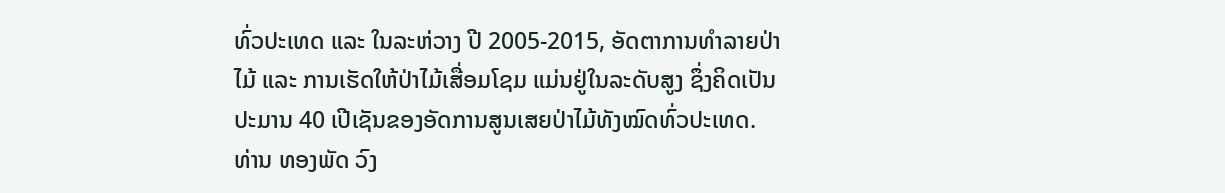ທົ່ວປະເທດ ແລະ ໃນລະຫ່ວາງ ປີ 2005-2015, ອັດຕາການທໍາລາຍປ່າໄມ້ ແລະ ການເຮັດໃຫ້ປ່າໄມ້ເສື່ອມໂຊມ ແມ່ນຢູ່ໃນລະດັບສູງ ຊຶ່ງຄິດເປັນ ປະມານ 40 ເປີເຊັນຂອງອັດການສູນເສຍປ່າໄມ້ທັງໝົດທົ່ວປະເທດ.
ທ່ານ ທອງພັດ ວົງ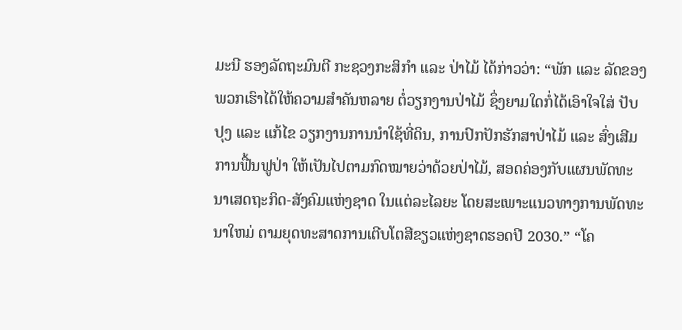ມະນີ ຮອງລັດຖະມົນຕີ ກະຊວງກະສິກຳ ແລະ ປ່າໄມ້ ໄດ້ກ່າວວ່າ: “ພັກ ແລະ ລັດຂອງພວກເຮົາໄດ້ໃຫ້ຄວາມສໍາຄັນຫລາຍ ຕໍ່ວຽກງານປ່າໄມ້ ຊຶ່ງຍາມໃດກໍ່ໄດ້ເອົາໃຈໃສ່ ປັບປຸງ ແລະ ແກ້ໄຂ ວຽກງານການນໍາໃຊ້ທີ່ດິນ, ການປົກປັກຮັກສາປ່າໄມ້ ແລະ ສົ່ງເສີມການຟື້ນຟູປ່າ ໃຫ້ເປັນໄປຕາມກົດໝາຍວ່າດ້ວຍປ່າໄມ້, ສອດຄ່ອງກັບແຜນພັດທະນາເສດຖະກິດ-ສັງຄົມແຫ່ງຊາດ ໃນແຕ່ລະໄລຍະ ໂດຍສະເພາະແນວທາງການພັດທະນາໃຫມ່ ຕາມຍຸດທະສາດການເຕີບໂຕສີຂຽວແຫ່ງຊາດຮອດປີ 2030.” “ໂຄ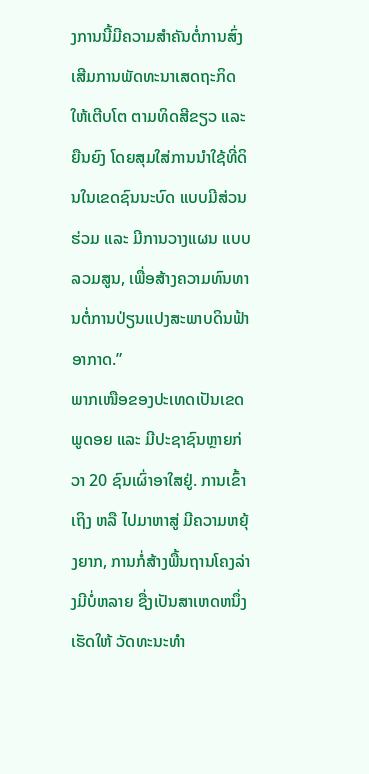ງການນີ້ມີຄວາມສໍາຄັນຕໍ່ການສົ່ງເສີມການພັດທະນາເສດຖະກິດໃຫ້ເຕີບໂຕ ຕາມທິດສີຂຽວ ແລະ ຍືນຍົງ ໂດຍສຸມໃສ່ການນໍາໃຊ້ທີ່ດິນໃນເຂດຊົນນະບົດ ແບບມີສ່ວນຮ່ວມ ແລະ ມີການວາງແຜນ ແບບລວມສູນ, ເພື່ອສ້າງຄວາມທົນທານຕໍ່ການປ່ຽນແປງສະພາບດິນຟ້າອາກາດ.”
ພາກເໜືອຂອງປະເທດເປັນເຂດພູດອຍ ແລະ ມີປະຊາຊົນຫຼາຍກ່ວາ 20 ຊົນເຜົ່າອາໃສຢູ່. ການເຂົ້າເຖິງ ຫລື ໄປມາຫາສູ່ ມີຄວາມຫຍຸ້ງຍາກ, ການກໍ່ສ້າງພື້ນຖານໂຄງລ່າງມີບໍ່ຫລາຍ ຊື່ງເປັນສາເຫດຫນຶ່ງ ເຮັດໃຫ້ ວັດທະນະທຳ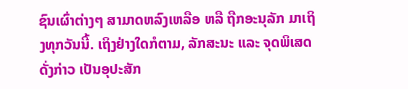ຊົນເຜົ່າຕ່າງໆ ສາມາດຫລົງເຫລືອ ຫລື ຖືກອະນຸລັກ ມາເຖິງທຸກວັນນີ້. ເຖິງຢ່າງໃດກໍຕາມ, ລັກສະນະ ແລະ ຈຸດພິເສດດັ່ງກ່າວ ເປັນອຸປະສັກ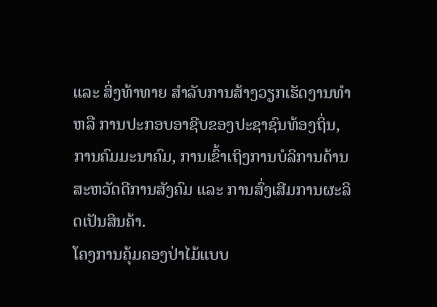ແລະ ສິ່ງທ້າທາຍ ສໍາລັບການສ້າງວຽກເຮັດງານທໍາ ຫລື ການປະກອບອາຊີບຂອງປະຊາຊົນທ້ອງຖິ່ນ, ການຄົມມະນາຄົມ, ການເຂົ້າເຖິງການບໍລິການດ້ານສະຫວັດດີການສັງຄົມ ແລະ ການສົ່ງເສີມການຜະລິດເປັນສິນຄ້າ.
ໂຄງການຄຸ້ມຄອງປ່າໄມ້ແບບ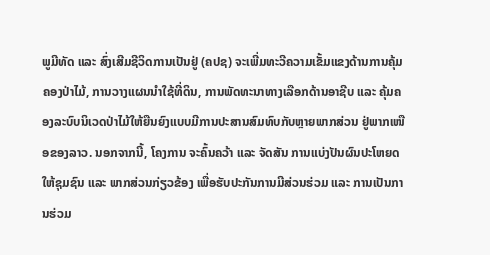ພູມີທັດ ແລະ ສົ່ງເສີມຊີວິດການເປັນຢູ່ (ຄປຊ) ຈະເພີ່ມທະວີຄວາມເຂັ້ມແຂງດ້ານການຄຸ້ມຄອງປ່າໄມ້, ການວາງແຜນນໍາໃຊ້ທີ່ດິນ, ການພັດທະນາທາງເລືອກດ້ານອາຊີບ ແລະ ຄຸ້ມຄອງລະບົບນິເວດປ່າໄມ້ໃຫ້ຍືນຍົງແບບມີການປະສານສົມທົບກັບຫຼາຍພາກສ່ວນ ຢູ່ພາກເໜືອຂອງລາວ. ນອກຈາກນີ້, ໂຄງການ ຈະຄົ້ນຄວ້າ ແລະ ຈັດສັນ ການແບ່ງປັນຜົນປະໂຫຍດ ໃຫ້ຊຸມຊົນ ແລະ ພາກສ່ວນກ່ຽວຂ້ອງ ເພື່ອຮັບປະກັນການມີສ່ວນຮ່ວມ ແລະ ການເປັນການຮ່ວມ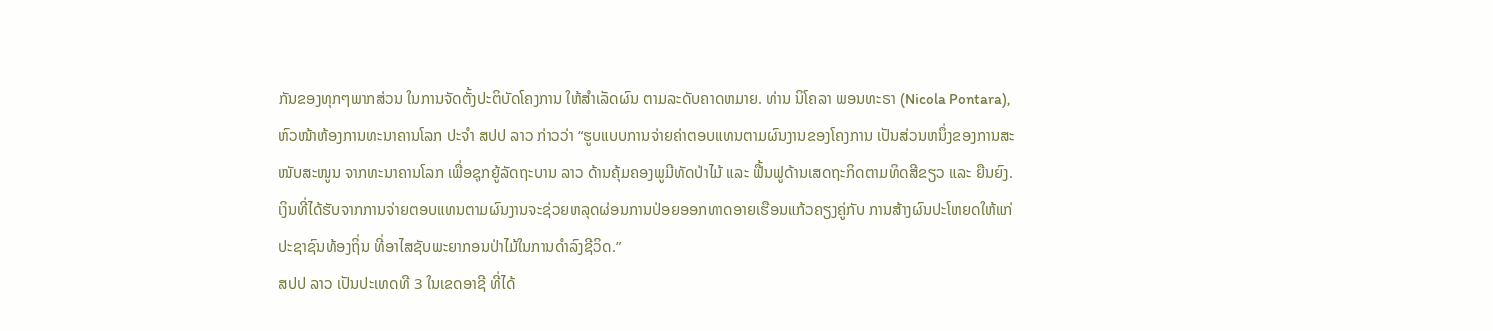ກັນຂອງທຸກໆພາກສ່ວນ ໃນການຈັດຕັ້ງປະຕິບັດໂຄງການ ໃຫ້ສໍາເລັດຜົນ ຕາມລະດັບຄາດຫມາຍ. ທ່ານ ນິໂຄລາ ພອນທະຣາ (Nicola Pontara), ຫົວໜ້າຫ້ອງການທະນາຄານໂລກ ປະຈຳ ສປປ ລາວ ກ່າວວ່າ “ຮູບແບບການຈ່າຍຄ່າຕອບແທນຕາມຜົນງານຂອງໂຄງການ ເປັນສ່ວນຫນຶ່ງຂອງການສະໜັບສະໜູນ ຈາກທະນາຄານໂລກ ເພື່ອຊຸກຍູ້ລັດຖະບານ ລາວ ດ້ານຄຸ້ມຄອງພູມີທັດປ່າໄມ້ ແລະ ຟື້ນຟູດ້ານເສດຖະກິດຕາມທິດສີຂຽວ ແລະ ຍືນຍົງ. ເງິນທີ່ໄດ້ຮັບຈາກການຈ່າຍຕອບແທນຕາມຜົນງານຈະຊ່ວຍຫລຸດຜ່ອນການປ່ອຍອອກທາດອາຍເຮືອນແກ້ວຄຽງຄູ່ກັບ ການສ້າງຜົນປະໂຫຍດໃຫ້ແກ່ປະຊາຊົນທ້ອງຖິ່ນ ທີ່ອາໄສຊັບພະຍາກອນປ່າໄມ້ໃນການດໍາລົງຊີວິດ.”
ສປປ ລາວ ເປັນປະເທດທີ 3 ໃນເຂດອາຊີ ທີ່ໄດ້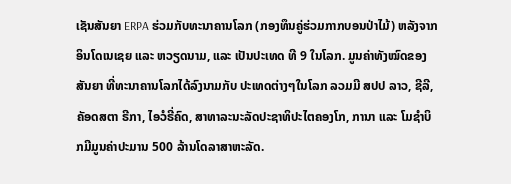ເຊັນສັນຍາ ERPA ຮ່ວມກັບທະນາຄານໂລກ (ກອງທຶນຄູ່ຮ່ວມກາກບອນປ່າໄມ້) ຫລັງຈາກອິນໂດເນເຊຍ ແລະ ຫວຽດນາມ, ແລະ ເປັນປະເທດ ທີ 9 ໃນໂລກ. ມູນຄ່າທັງໝົດຂອງສັນຍາ ທີ່ທະນາຄານໂລກໄດ້ລົງນາມກັບ ປະເທດຕ່າງໆໃນໂລກ ລວມມີ ສປປ ລາວ, ຊີລີ, ຄັອດສຕາ ຣີກາ, ໄອວໍຣີ່ຄົດ, ສາທາລະນະລັດປະຊາທິປະໄຕຄອງໂກ, ການາ ແລະ ໂມຊໍາບິກມີມູນຄ່າປະມານ 500 ລ້ານໂດລາສາຫະລັດ.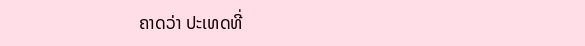ຄາດວ່າ ປະເທດທີ່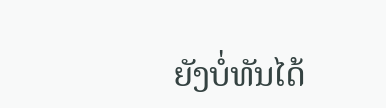ຍັງບໍ່ທັນໄດ້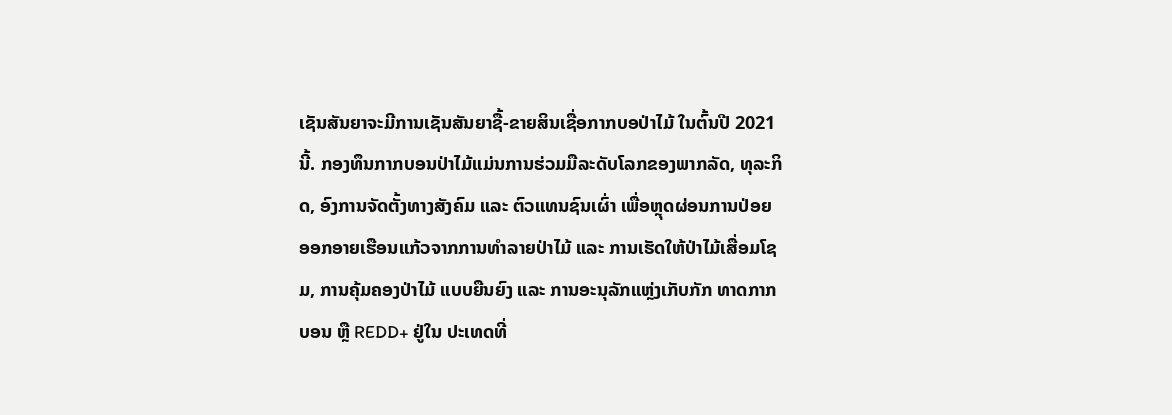ເຊັນສັນຍາຈະມີການເຊັນສັນຍາຊື້-ຂາຍສິນເຊື່ອກາກບອປ່າໄມ້ ໃນຕົ້ນປີ 2021 ນີ້. ກອງທຶນກາກບອນປ່າໄມ້ແມ່ນການຮ່ວມມືລະດັບໂລກຂອງພາກລັດ, ທຸລະກິດ, ອົງການຈັດຕັ້ງທາງສັງຄົມ ແລະ ຕົວແທນຊົນເຜົ່າ ເພື່ອຫຼຸດຜ່ອນການປ່ອຍອອກອາຍເຮືອນແກ້ວຈາກການທຳລາຍປ່າໄມ້ ແລະ ການເຮັດໃຫ້ປ່າໄມ້ເສື່ອມໂຊມ, ການຄຸ້ມຄອງປ່າໄມ້ ແບບຍືນຍົງ ແລະ ການອະນຸລັກແຫຼ່ງເກັບກັກ ທາດກາກບອນ ຫຼື REDD+ ຢູ່ໃນ ປະເທດທີ່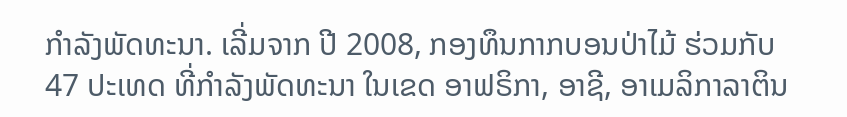ກຳລັງພັດທະນາ. ເລີ່ມຈາກ ປີ 2008, ກອງທຶນກາກບອນປ່າໄມ້ ຮ່ວມກັບ 47 ປະເທດ ທີ່ກຳລັງພັດທະນາ ໃນເຂດ ອາຟຣິກາ, ອາຊີ, ອາເມລິກາລາຕິນ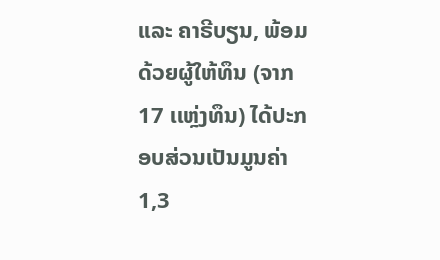ແລະ ຄາຣີບຽນ, ພ້ອມດ້ວຍຜູ້ໃຫ້ທຶນ (ຈາກ 17 ເເຫຼ່ງທຶນ) ໄດ້ປະກອບສ່ວນເປັນມູນຄ່າ 1,3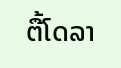ຕື້ໂດລາ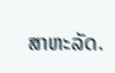ສາຫະລັດ.